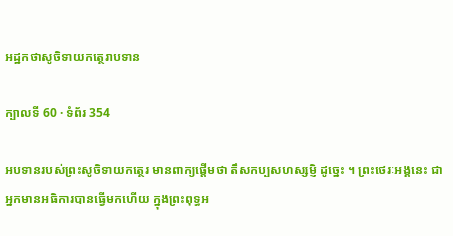អដ្ឋកថាសូចិទាយកត្ថេរាបទាន

ក្បាលទី 60 · ទំព័រ 354

អបទានរបស់ព្រះសូចិទាយកត្ថេរ មានពាក្យផ្តើមថា តឹសកប្បសហស្សម្ញិ ដូច្នេះ ។ ព្រះថេរៈអង្គនេះ ជាអ្នកមានអធិការបានធ្វើមកហើយ ក្នុងព្រះពុទ្ធអ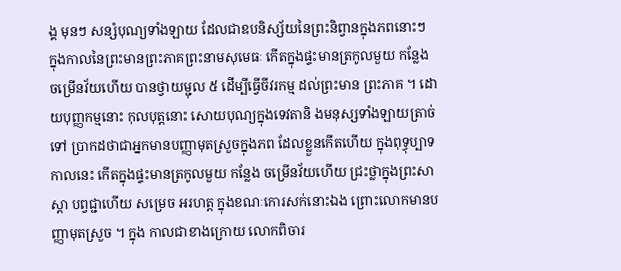ង្គ មុនៗ សន្សំបុណ្យទាំងឡាយ ដែលជាឧបនិស្ស័យនៃព្រះនិព្វានក្នុងភពនោះៗ ក្នុងកាលនៃព្រះមានព្រះភាគព្រះនាមសុមេធៈ កើតក្នុងផ្ទះមានត្រកូលមួយ កន្លែង ចម្រើនវ័យហើយ បានថ្វាយម្ជុល ៥ ដើម្បីធ្វើចីវរកម្ម ដល់ព្រះមាន ព្រះភាគ ។ ដោយបុញ្ញកម្មនោះ កុលបុត្តនោះ សោយបុណ្យក្នុងទេវតានិ ងមនុស្សទាំងឡាយត្រាច់ទៅ ប្រាកដថាជាអ្នកមានបញ្ញាមុតស្រួចក្នុងភព ដែលខ្លួនកើតហើយ ក្នុងពុទ្ធុប្បាទកាលនេះ កើតក្នុងផ្ទះមានត្រកូលមួយ កន្លែង ចម្រើនវ័យហើយ ជ្រះថ្លាក្នុងព្រះសាស្តា បព្វជ្ជាហើយ សម្រេច អរហត្ត ក្នុងខណៈកោរសក់នោះឯង ព្រោះលោកមានបញ្ញាមុតស្រួច ។ ក្នុង កាលជាខាងក្រោយ លោកពិចារ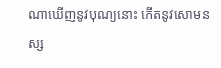ណាឃើញនូវបុណ្យនោះ កើតនូវសោមនស្ស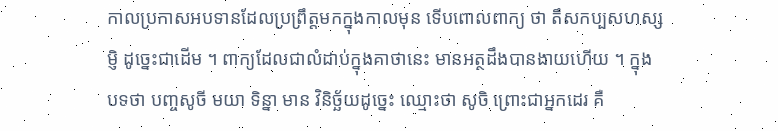កាលប្រកាសអបទានដែលប្រព្រឹត្តមកក្នុងកាលមុន ទើបពោលពាក្យ ថា តឹសកប្បសហស្សម្ញិ ដូច្នេះជាដើម ។ ពាក្យដែលជាលំដាប់ក្នុងគាថានេះ មានអត្ថដឹងបានងាយហើយ ។ ក្នុងបទថា បញ្ចសូចី មយា ទិន្នា មាន វិនិច្ឆ័យដូច្នេះ ឈ្មោះថា សូចិ ព្រោះជាអ្នកដេរ គឺ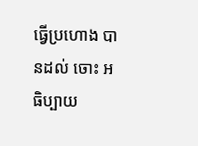ធ្វើប្រហោង បានដល់ ចោះ អធិប្បាយ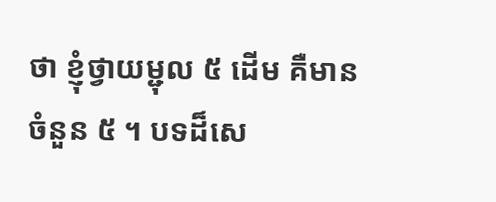ថា ខ្ញុំថ្វាយម្ជុល ៥ ដើម គឺមានចំនួន ៥ ។ បទដ៏សេ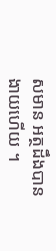សមាន អត្ថដឹងបានងាយហើយ ។